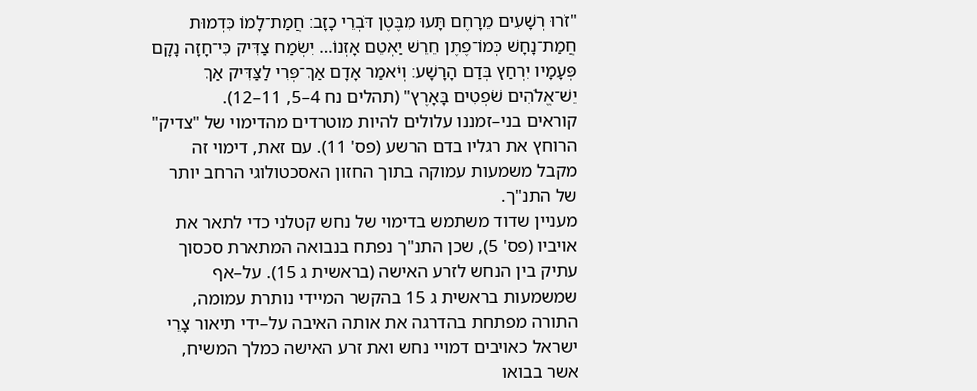"זֹרוּ רְשָׁעִים מֵרָחֶם תָּעוּ מִבֶּטֶן דֹּבְרֵי כָזָב׃ חֲמַת־לָמוֹ כִּדְמוּת חֲמַת־נָחָשׁ כְּמוֹ־פֶתֶן חֵרֵשׁ יַאְטֵם אָזְנוֹ… יִשְׂמַח צַדִּיק כִּי־חָזָה נָקָם פְּעָמָיו יִרְחַץ בְּדַם הָרָשָׁע׃ וְיֹאמַר אָדָם אַךְ־פְּרִי לַצַּדִּיק אַךְ יֵשׁ־אֱלֹהִים שֹׁפְטִים בָּאָרֶץ" (תהלים נח 4–5, 11–12).
קוראים בני–זמננו עלולים להיות מוטרדים מהדימוי של "צדיק" הרוחץ את רגליו בדם הרשע (פס' 11). עם זאת, דימוי זה מקבל משמעות עמוקה בתוך החזון האסכטולוגי הרחב יותר של התנ"ך.
מעניין שדוד משתמש בדימוי של נחש קטלני כדי לתאר את אויביו (פס' 5), שכן התנ"ך נפתח בנבואה המתארת סכסוך עתיק בין הנחש לזרע האישה (בראשית ג 15). על–אף שמשמעות בראשית ג 15 בהקשר המיידי נותרת עמומה, התורה מפתחת בהדרגה את אותה האיבה על–ידי תיאור צָרֵי ישראל כאויבים דמויי נחש ואת זרע האישה כמלך המשיח, אשר בבואו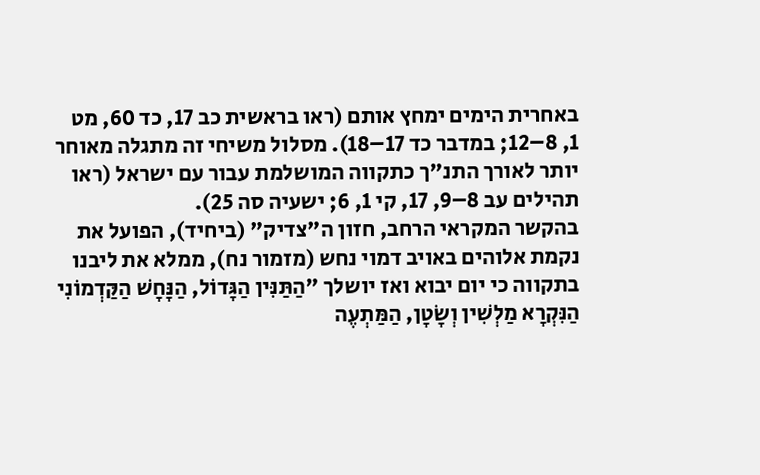באחרית הימים ימחץ אותם (ראו בראשית כב 17, כד 60, מט 1, 8–12; במדבר כד 17–18). מסלול משיחי זה מתגלה מאוחר יותר לאורך התנ"ך כתקווה המושלמת עבור עם ישראל (ראו תהילים עב 8–9, 17, קי 1, 6; ישעיה סה 25).
בהקשר המקראי הרחב, חזון ה"צדיק" (ביחיד), הפועל את נקמת אלוהים באויב דמוי נחש (מזמור נח), ממלא את ליבנו בתקווה כי יום יבוא ואז יושלך "הַתַּנִּין הַגָּדוֹל, הַנָּחָשׁ הַקַּדְמוֹנִי הַנִּקְרָא מַלְשִׁין וְשָׂטָן, הַמַּתְעֶה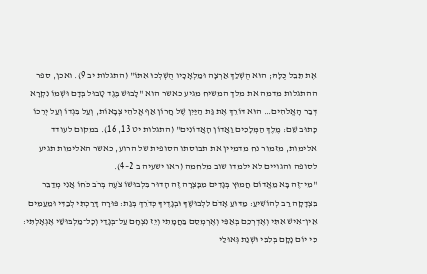אֶת תֵּבֵל כֻּלָּהּ; הוּא הֻשְׁלַךְ אַרְצָה וּמַלְאָכָיו הֻשְׁלְכוּ אִתּוֹ" (התגלות יב 9). ואכן, ספר ההתגלות מדמה את מלך המשיח מגיע כאשר הוא "לָבוּשׁ בֶּגֶד טָבוּל בְּדָם וּשְׁמוֹ נִקְרָא דְּבַר הָאֱלֹהִים… הוּא דּוֹרֵךְ אֶת גַּת הַיַּיִן שֶׁל חֲרוֹן אַף אֱלֹהֵי צְבָאוֹת, וְעַל בִּגְדוֹ וְעַל יְרֵכוֹ כָּתוּב שֵׁם: מֶלֶךְ הַמְּלָכִים וַאֲדוֹן הָאֲדוֹנִים" (התגלות יט 13, 16). במקום לעודד אלימות, מזמור נח מדמיין את תבוסתו הסופית של הרוע, כאשר האלימות תגיע לסופה והגויים לא ילמדו שוב מלחמה (ראו ישעיה ב 2–4).
"מִי־זֶה בָּא מֵאֱדוֹם חֲמוּץ בְּגָדִים מִבָּצְרָה זֶה הָדוּר בִּלְבוּשׁוֹ צֹעֶה בְּרֹב כֹּחוֹ אֲנִי מְדַבֵּר בִּצְדָקָה רַב לְהוֹשִׁיעַ׃ מַדּוּעַ אָדֹם לִלְבוּשֶׁךָ וּבְגָדֶיךָ כְּדֹרֵךְ בְּגַת׃ פּוּרָה דָּרַכְתִּי לְבַדִּי וּמֵעַמִּים אֵין־אִישׁ אִתִּי וְאֶדְרְכֵם בְּאַפִּי וְאֶרְמְסֵם בַּחֲמָתִי וְיֵז נִצְחָם עַל־בְּגָדַי וְכָל־מַלְבּוּשַׁי אֶגְאָלְתִּי׃ כִּי יוֹם נָקָם בְּלִבִּי וּשְׁנַת גְּאוּלַי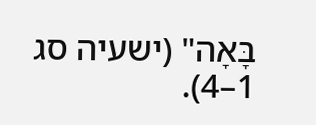בָּאָה" (ישעיה סג 1–4).